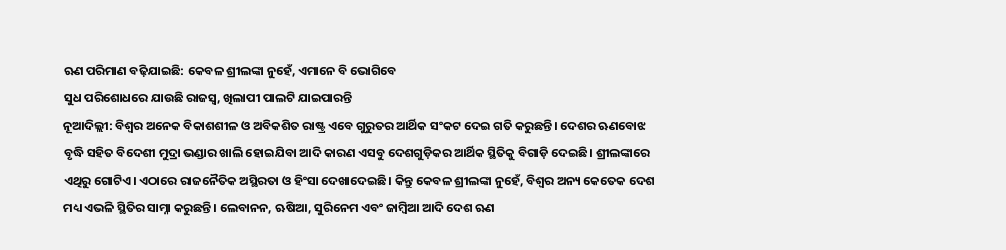ଋଣ ପରିମାଣ ବଢ଼ିଯାଇଛି: କେବଳ ଶ୍ରୀଲଙ୍କା ନୁହେଁ, ଏମାନେ ବି ଭୋଗିବେ
ସୁଧ ପରିଶୋଧରେ ଯାଉଛି ରାଜସ୍ବ, ଖିଲାପୀ ପାଲଟି ଯାଇପାରନ୍ତି
ନୂଆଦିଲ୍ଲୀ: ବିଶ୍ବର ଅନେକ ବିକାଶଶୀଳ ଓ ଅବିକଶିତ ରାଷ୍ଟ୍ର ଏବେ ଗୁରୁତର ଆର୍ଥିକ ସଂକଟ ଦେଇ ଗତି କରୁଛନ୍ତି। ଦେଶର ଋଣବୋଝ ବୃଦ୍ଧି ସହିତ ବିଦେଶୀ ମୁଦ୍ରା ଭଣ୍ଡାର ଖାଲି ହୋଇଯିବା ଆଦି କାରଣ ଏସବୁ ଦେଶଗୁଡ଼ିକର ଆର୍ଥିକ ସ୍ଥିତିକୁ ବିଗାଡ଼ି ଦେଇଛି। ଶ୍ରୀଲଙ୍କାରେ ଏଥିରୁ ଗୋଟିଏ। ଏଠାରେ ରାଜନୈତିକ ଅସ୍ଥିରତା ଓ ହିଂସା ଦେଖାଦେଇଛି। କିନ୍ତୁ କେବଳ ଶ୍ରୀଲଙ୍କା ନୁହେଁ, ବିଶ୍ବର ଅନ୍ୟ କେତେକ ଦେଶ ମଧ୍ୟ ଏଭଳି ସ୍ଥିତିର ସାମ୍ନା କରୁଛନ୍ତି। ଲେବାନନ, ଋଷିଆ, ସୁରିନେମ ଏବଂ ଜାମ୍ବିଆ ଆଦି ଦେଶ ଋଣ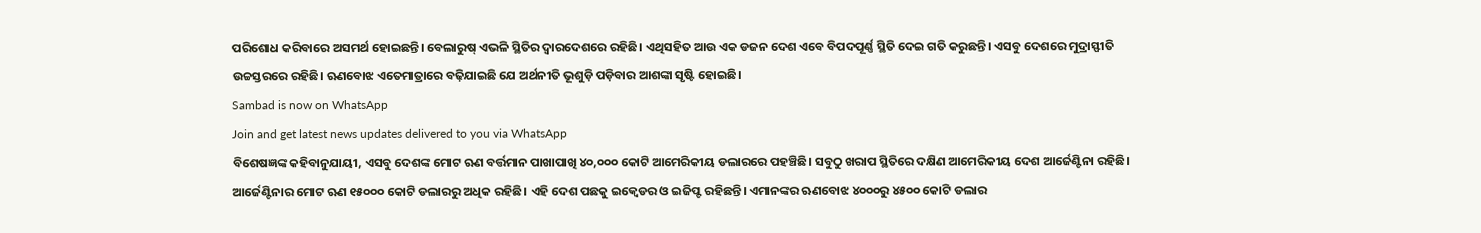ପରିଶୋଧ କରିବାରେ ଅସମର୍ଥ ହୋଇଛନ୍ତି। ବେଲାରୁଷ୍ ଏଭଳି ସ୍ଥିତିର ଦ୍ବାରଦେଶରେ ରହିଛି। ଏଥିସହିତ ଆଉ ଏକ ଡଜନ ଦେଶ ଏବେ ବିପଦପୂର୍ଣ୍ଣ ସ୍ଥିତି ଦେଇ ଗତି କରୁଛନ୍ତି। ଏସବୁ ଦେଶରେ ମୁଦ୍ରାସ୍ଫୀତି ଉଚ୍ଚସ୍ତରରେ ରହିଛି। ଋଣବୋଝ ଏତେମାତ୍ରାରେ ବଢ଼ିଯାଇଛି ଯେ ଅର୍ଥନୀତି ଭୂଶୁଡ଼ି ପଡ଼ିବାର ଆଶଙ୍କା ସୃଷ୍ଟି ହୋଇଛି।
Sambad is now on WhatsApp
Join and get latest news updates delivered to you via WhatsApp
ବିଶେଷଜ୍ଞଙ୍କ କହିବାନୁଯାୟୀ, ଏସବୁ ଦେଶଙ୍କ ମୋଟ ଋଣ ବର୍ତ୍ତମାନ ପାଖାପାଖି ୪୦,୦୦୦ କୋଟି ଆମେରିକୀୟ ଡଲାରରେ ପହଞ୍ଚିଛି। ସବୁଠୁ ଖରାପ ସ୍ଥିତିରେ ଦକ୍ଷିଣ ଆମେରିକୀୟ ଦେଶ ଆର୍ଜେଣ୍ଟିନା ରହିଛି। ଆର୍ଜେଣ୍ଟିନାର ମୋଟ ଋଣ ୧୫୦୦୦ କୋଟି ଡଲାରରୁ ଅଧିକ ରହିଛି। ଏହି ଦେଶ ପଛକୁ ଇକ୍ବେଡର ଓ ଇଜିପ୍ଟ ରହିଛନ୍ତି। ଏମାନଙ୍କର ଋଣବୋଝ ୪୦୦୦ରୁ ୪୫୦୦ କୋଟି ଡଲାର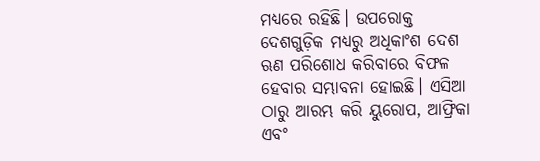ମଧ୍ୟରେ ରହିଛି। ଉପରୋକ୍ତ ଦେଶଗୁଡ଼ିକ ମଧ୍ୟରୁ ଅଧିକାଂଶ ଦେଶ ଋଣ ପରିଶୋଧ କରିବାରେ ବିଫଳ ହେବାର ସମ୍ଭାବନା ହୋଇଛି। ଏସିଆ ଠାରୁ ଆରମ୍ଭ କରି ୟୁରୋପ, ଆଫ୍ରିକା ଏବଂ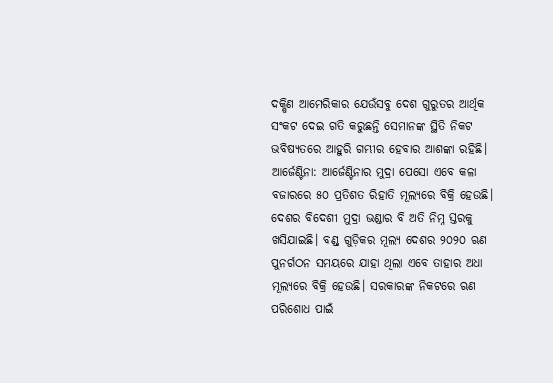ଦକ୍ଷିଣ ଆମେରିକାର ଯେଉଁସବୁ ଦେଶ ଗୁରୁତର ଆର୍ଥିକ ସଂକଟ ଦେଇ ଗତି କରୁଛନ୍ତି ସେମାନଙ୍କ ସ୍ଥିତି ନିକଟ ଭବିଷ୍ୟତରେ ଆହୁରି ଗମ୍ଭୀର ହେବାର ଆଶଙ୍କା ରହିଛି।
ଆର୍ଜେଣ୍ଟିନା: ଆର୍ଜେଣ୍ଟିନାର ମୁଦ୍ରା ପେସୋ ଏବେ କଳା ବଜାରରେ ୫୦ ପ୍ରତିଶତ ରିହାତି ମୂଲ୍ୟରେ ବିକ୍ରି ହେଉଛି। ଦେଶର ବିଦେଶୀ ମୁଦ୍ରା ଭଣ୍ଡାର ବି ଅତି ନିମ୍ନ ସ୍ତରକୁ ଖସିଯାଇଛି। ବଣ୍ଡ୍ ଗୁଡ଼ିକର ମୂଲ୍ୟ ଦେଶର ୨୦୨୦ ଋଣ ପୁନର୍ଗଠନ ସମୟରେ ଯାହା ଥିଲା ଏବେ ତାହାର ଅଧା ମୂଲ୍ୟରେ ବିକ୍ରି ହେଉଛି। ସରକାରଙ୍କ ନିକଟରେ ଋଣ ପରିଶୋଧ ପାଇଁ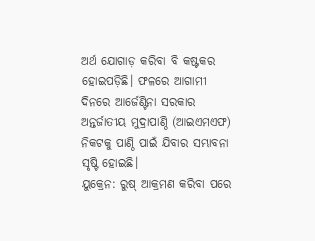ଅର୍ଥ ଯୋଗାଡ଼ କରିବା ବି କଷ୍ଟକର ହୋଇପଡ଼ିଛି। ଫଳରେ ଆଗାମୀ ଦିନରେ ଆର୍ଜେଣ୍ଟିନା ସରକାର ଅନ୍ତର୍ଜାତୀୟ ମୁଦ୍ରାପାଣ୍ଠି (ଆଇଏମଏଫ) ନିକଟକୁ ପାଣ୍ଠି ପାଇଁ ଯିବାର ସମ୍ଭାବନା ସୃଷ୍ଟି ହୋଇଛି।
ୟୁକ୍ରେନ: ରୁଷ୍ ଆକ୍ରମଣ କରିବା ପରେ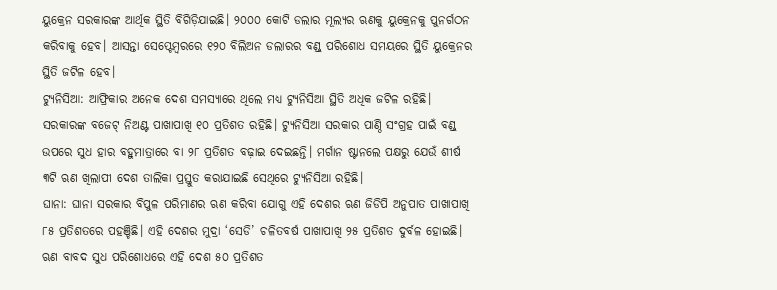ୟୁକ୍ରେନ ସରକାରଙ୍କ ଆର୍ଥିକ ସ୍ଥିତି ବିଗିଡ଼ିଯାଇଛି। ୨୦୦୦ କୋଟି ଡଲାର ମୂଲ୍ୟର ଋଣକୁ ୟୁକ୍ରେନକୁ ପୁନର୍ଗଠନ କରିବାକୁ ହେବ। ଆସନ୍ତା ସେପ୍ଟେମ୍ବରରେ ୧୨୦ ବିଲିଅନ ଡଲାରର ବଣ୍ଡ୍ ପରିଶୋଧ ସମୟରେ ସ୍ଥିତି ୟୁକ୍ରେନର ସ୍ଥିତି ଜଟିଳ ହେବ।
ଟ୍ୟୁନିସିଆ: ଆଫ୍ରିକାର ଅନେକ ଦେଶ ସମସ୍ୟାରେ ଥିଲେ ମଧ୍ୟ ଟ୍ୟୁନିସିଆ ସ୍ଥିତି ଅଧିକ ଜଟିଳ ରହିଛି। ସରକାରଙ୍କ ବଜେଟ୍ ନିଅଣ୍ଟ ପାଖାପାଖି ୧୦ ପ୍ରତିଶତ ରହିଛି। ଟ୍ୟୁନିସିଆ ସରକାର ପାଣ୍ଠି ସଂଗ୍ରହ ପାଇଁ ବଣ୍ଡ୍ ଉପରେ ସୁଧ ହାର ବହୁମାତ୍ରାରେ ବା ୨୮ ପ୍ରତିଶତ ବଢ଼ାଇ ଦେଇଛନ୍ତି। ମର୍ଗାନ ଷ୍ଟାନଲେ ପକ୍ଷରୁ ଯେଉଁ ଶୀର୍ଷ ୩ଟି ଋଣ ଖିଲାପୀ ଦେଶ ତାଲିକା ପ୍ରସ୍ତୁତ କରାଯାଇଛି ସେଥିରେ ଟ୍ୟୁନିସିଆ ରହିଛି।
ଘାନା: ଘାନା ସରକାର ବିପୁଳ ପରିମାଣର ଋଣ କରିବା ଯୋଗୁ ଏହି ଦେଶର ଋଣ ଜିଡିପି ଅନୁପାତ ପାଖାପାଖି ୮୫ ପ୍ରତିଶତରେ ପହଞ୍ଚିଛି। ଏହି ଦେଶର ମୁଦ୍ରା ‘ସେଡି’ ଚଳିତବର୍ଷ ପାଖାପାଖି ୨୫ ପ୍ରତିଶତ ଦୁର୍ବଳ ହୋଇଛି। ଋଣ ବାବଦ ସୁଧ ପରିଶୋଧରେ ଏହି ଦେଶ ୫୦ ପ୍ରତିଶତ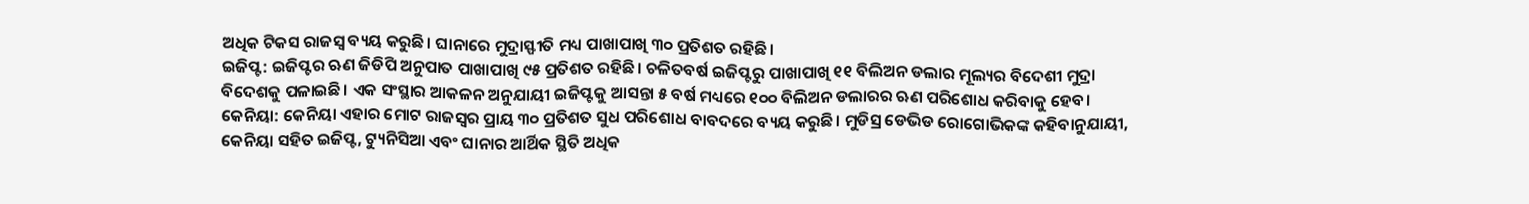ଅଧିକ ଟିକସ ରାଜସ୍ବ ବ୍ୟୟ କରୁଛି। ଘାନାରେ ମୁଦ୍ରାସ୍ଫୀତି ମଧ୍ୟ ପାଖାପାଖି ୩୦ ପ୍ରତିଶତ ରହିଛି।
ଇଜିପ୍ଟ: ଇଜିପ୍ଟର ଋଣ ଜିଡିପି ଅନୁପାତ ପାଖାପାଖି ୯୫ ପ୍ରତିଶତ ରହିଛି। ଚଳିତବର୍ଷ ଇଜିପ୍ଟରୁ ପାଖାପାଖି ୧୧ ବିଲିଅନ ଡଲାର ମୂଲ୍ୟର ବିଦେଶୀ ମୁଦ୍ରା ବିଦେଶକୁ ପଳାଇଛି। ଏକ ସଂସ୍ଥାର ଆକଳନ ଅନୁଯାୟୀ ଇଜିପ୍ଟକୁ ଆସନ୍ତା ୫ ବର୍ଷ ମଧ୍ୟରେ ୧୦୦ ବିଲିଅନ ଡଲାରର ଋଣ ପରିଶୋଧ କରିବାକୁ ହେବ।
କେନିୟା: କେନିୟା ଏହାର ମୋଟ ରାଜସ୍ବର ପ୍ରାୟ ୩୦ ପ୍ରତିଶତ ସୁଧ ପରିଶୋଧ ବାବଦରେ ବ୍ୟୟ କରୁଛି। ମୁଡିସ୍ର ଡେଭିଡ ରୋଗୋଭିକଙ୍କ କହିବାନୁଯାୟୀ, କେନିୟା ସହିତ ଇଜିପ୍ଟ, ଟ୍ୟୁନିସିଆ ଏବଂ ଘାନାର ଆର୍ଥିକ ସ୍ଥିତି ଅଧିକ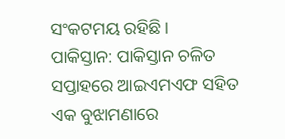ସଂକଟମୟ ରହିଛି।
ପାକିସ୍ତାନ: ପାକିସ୍ତାନ ଚଳିତ ସପ୍ତାହରେ ଆଇଏମଏଫ ସହିତ ଏକ ବୁଝାମଣାରେ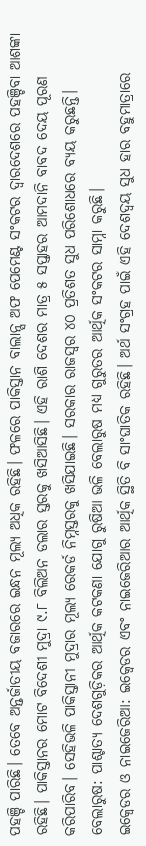ପହଞ୍ଚି ପାରିଛି। ତେବେ ଅନ୍ତର୍ଜାତୀୟ ବଜାରରେ ଇନ୍ଧନ ମୂଲ୍ୟ ଅଧିକ ରହିଛି। ଫଳରେ ପାକିସ୍ତାନ ବାଲାନ୍ସ ଅଫ ପେମେଣ୍ଟ ସଂକଟର ଦ୍ବାରଦେଶରେ ପହଞ୍ଚିବା ଆଶଙ୍କା ରହିଛି। ପାକିସ୍ତାନର ମୋଟ ବିଦେଶୀ ମୁଦ୍ରା ୯.୮ ବିଲିଅନ ଡଲାର ସ୍ତରକୁ ଖସିଆସିଛି। ଏହି ରାଶି ଦେଶର ମାତ୍ର ୫ ସପ୍ତାହର ଆମଦାନି ବାବଦ ଦେୟ ପୂରଣ କରିପାରିବ। ସେହିଭଳି ପାକିସ୍ତାନୀ ମୁଦ୍ରାର ମୂଲ୍ୟ ରେକର୍ଡ ନିମ୍ନସ୍ତରକୁ ଖସିଯାଇଛି। ସରକାର ରାଜସ୍ବର ୪୦ ପ୍ରତିଶତ ସୁଧ ପରିଶୋଧରେ ବ୍ୟୟ କରୁଛନ୍ତି।
ବେଲାରୁଷ: ପାଶ୍ଚାତ୍ୟ ଦେଶଗୁଡ଼ିକର ଆର୍ଥିକ କଟକଣା ଯୋଗୁ ରୁଷିଆ ଭଳି ବେଲାରୁଷ ମଧ୍ୟ ଗୁରୁତର ଆର୍ଥିକ ସଂକଟର ସାମ୍ନା କରୁଛି।
ଇକ୍ବେଡର ଓ ନାଇଜେରିଆ: ଇକ୍ବେଡର ଏବଂ ନାଇଜେରିଆର ଆର୍ଥିକ ସ୍ଥିତି ବି ସାଂଘାତିକ ରହିଛି। ଅର୍ଥ ସଂଗ୍ରହ ପାଇଁ ଏହି ଦେଶଦ୍ବୟ ସୁଧ ହାର ବହୁମାତ୍ରାରେ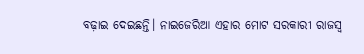ବଢ଼ାଇ ଦେଇଛନ୍ତି। ନାଇଜେରିଆ ଏହାର ମୋଟ ସରକାରୀ ରାଜସ୍ବ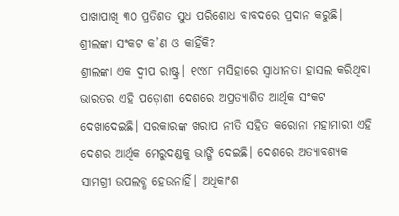ପାଖାପାଖି ୩୦ ପ୍ରତିଶତ ସୁଧ ପରିଶୋଧ ବାବଦରେ ପ୍ରଦାନ କରୁଛି।
ଶ୍ରୀଲଙ୍କା ସଂକଟ କ’ଣ ଓ କାହିଁକି?
ଶ୍ରୀଲଙ୍କା ଏକ ଦ୍ବୀପ ରାଷ୍ଟ୍ର। ୧୯୪୮ ମସିହାରେ ସ୍ବାଧୀନତା ହାସଲ କରିଥିବା ଭାରତର ଏହି ପଡ଼ୋଶୀ ଦେଶରେ ଅପ୍ରତ୍ୟାଶିତ ଆର୍ଥିକ ସଂକଟ ଦେଖାଦେଇଛି। ସରକାରଙ୍କ ଖରାପ ନୀତି ସହିତ କରୋନା ମହାମାରୀ ଏହି ଦେଶର ଆର୍ଥିକ ମେରୁଦଣ୍ଡକୁ ଭାଙ୍ଗି ଦେଇଛି। ଦେଶରେ ଅତ୍ୟାବଶ୍ୟକ ସାମଗ୍ରୀ ଉପଲବ୍ଧ ହେଉନାହିଁ। ଅଧିକାଂଶ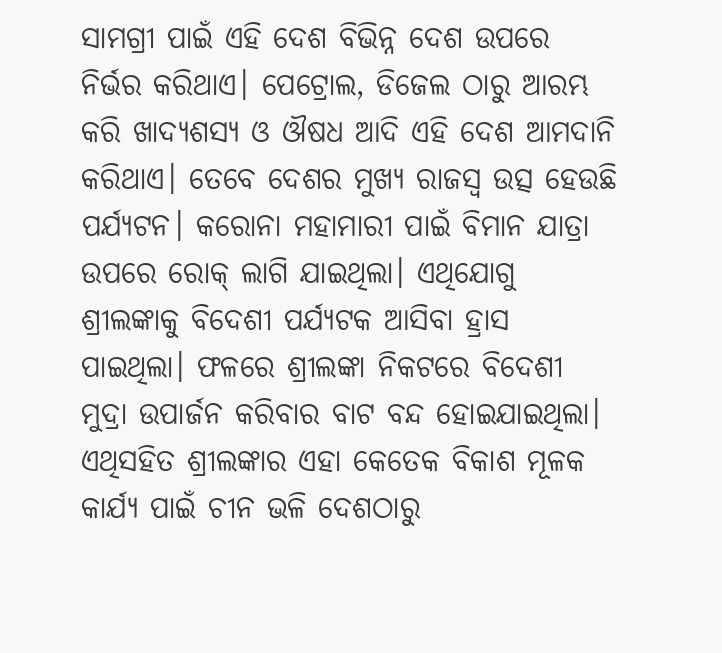ସାମଗ୍ରୀ ପାଇଁ ଏହି ଦେଶ ବିଭିନ୍ନ ଦେଶ ଉପରେ ନିର୍ଭର କରିଥାଏ। ପେଟ୍ରୋଲ, ଡିଜେଲ ଠାରୁ ଆରମ୍ଭ କରି ଖାଦ୍ୟଶସ୍ୟ ଓ ଔଷଧ ଆଦି ଏହି ଦେଶ ଆମଦାନି କରିଥାଏ। ତେବେ ଦେଶର ମୁଖ୍ୟ ରାଜସ୍ବ ଉତ୍ସ ହେଉଛି ପର୍ଯ୍ୟଟନ। କରୋନା ମହାମାରୀ ପାଇଁ ବିମାନ ଯାତ୍ରା ଉପରେ ରୋକ୍ ଲାଗି ଯାଇଥିଲା। ଏଥିଯୋଗୁ ଶ୍ରୀଲଙ୍କାକୁ ବିଦେଶୀ ପର୍ଯ୍ୟଟକ ଆସିବା ହ୍ରାସ ପାଇଥିଲା। ଫଳରେ ଶ୍ରୀଲଙ୍କା ନିକଟରେ ବିଦେଶୀ ମୁଦ୍ରା ଉପାର୍ଜନ କରିବାର ବାଟ ବନ୍ଦ ହୋଇଯାଇଥିଲା। ଏଥିସହିତ ଶ୍ରୀଲଙ୍କାର ଏହା କେତେକ ବିକାଶ ମୂଳକ କାର୍ଯ୍ୟ ପାଇଁ ଚୀନ ଭଳି ଦେଶଠାରୁ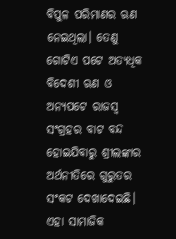ବିପୁଳ ପରିମାଣର ଋଣ ନେଇଥିଲା। ତେଣୁ ଗୋଟିଏ ପଟେ ଅତ୍ୟଧିକ ବିଦେଶୀ ଋଣ ଓ ଅନ୍ୟପଟେ ରାଜସ୍ବ ସଂଗ୍ରହର ବାଟ ବନ୍ଦ ହୋଇଯିବାରୁ ଶ୍ରୀଲଙ୍କାର ଅର୍ଥନୀତିରେ ଗୁରୁତର ସଂକଟ ଦେଖାଦେଇଛି। ଏହା ସାମାଜିକ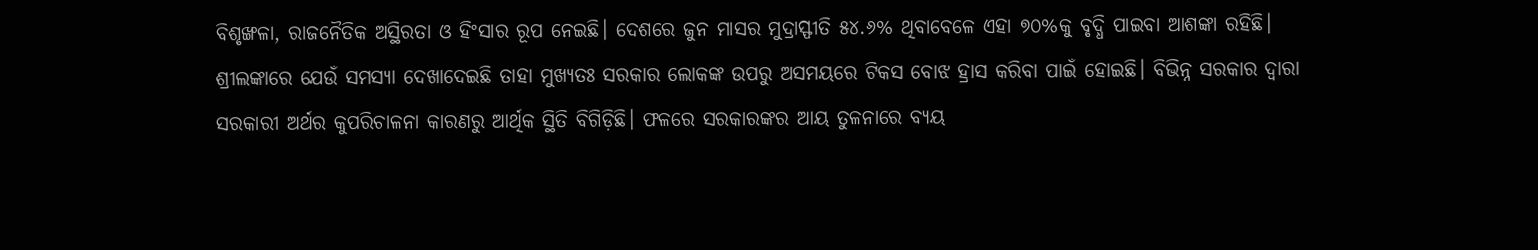ବିଶୃଙ୍ଖଳା, ରାଜନୈତିକ ଅସ୍ଥିରତା ଓ ହିଂସାର ରୂପ ନେଇଛି। ଦେଶରେ ଜୁନ ମାସର ମୁଦ୍ରାସ୍ଫୀତି ୫୪.୬% ଥିବାବେଳେ ଏହା ୭୦%କୁ ବୃଦ୍ଧି ପାଇବା ଆଶଙ୍କା ରହିଛି।
ଶ୍ରୀଲଙ୍କାରେ ଯେଉଁ ସମସ୍ୟା ଦେଖାଦେଇଛି ତାହା ମୁଖ୍ୟତଃ ସରକାର ଲୋକଙ୍କ ଉପରୁ ଅସମୟରେ ଟିକସ ବୋଝ ହ୍ରାସ କରିବା ପାଇଁ ହୋଇଛି। ବିଭିନ୍ନ ସରକାର ଦ୍ବାରା ସରକାରୀ ଅର୍ଥର କୁପରିଚାଳନା କାରଣରୁ ଆର୍ଥିକ ସ୍ଥିତି ବିଗିଡ଼ିଛି। ଫଳରେ ସରକାରଙ୍କର ଆୟ ତୁଳନାରେ ବ୍ୟୟ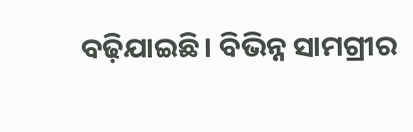ବଢ଼ିଯାଇଛି। ବିଭିନ୍ନ ସାମଗ୍ରୀର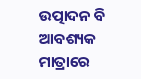ଉତ୍ପାଦନ ବି ଆବଶ୍ୟକ ମାତ୍ରାରେ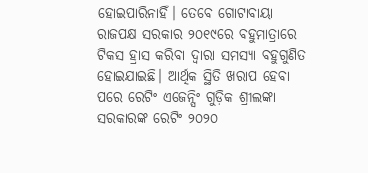ହୋଇପାରିନାହିଁ। ତେବେ ଗୋଟାବାୟା ରାଜପକ୍ଷ ସରକାର ୨୦୧୯ରେ ବହୁମାତ୍ରାରେ ଟିକସ ହ୍ରାସ କରିବା ଦ୍ବାରା ସମସ୍ୟା ବହୁଗୁଣିତ ହୋଇଯାଇଛି। ଆର୍ଥିକ ସ୍ଥିତି ଖରାପ ହେବା ପରେ ରେଟିଂ ଏଜେନ୍ସିଂ ଗୁଡ଼ିକ ଶ୍ରୀଲଙ୍କା ସରକାରଙ୍କ ରେଟିଂ ୨୦୨୦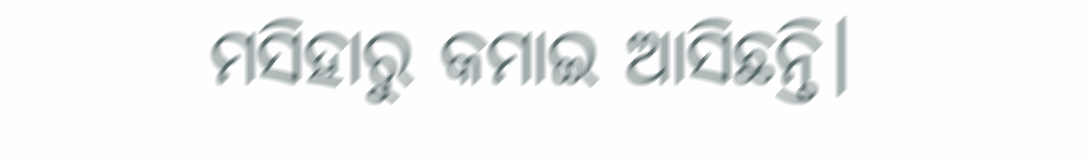ମସିହାରୁ କମାଇ ଆସିଛନ୍ତି।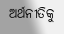ଅର୍ଥନୀତିକୁ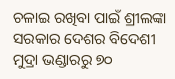ଚଳାଇ ରଖିବା ପାଇଁ ଶ୍ରୀଲଙ୍କା ସରକାର ଦେଶର ବିଦେଶୀ ମୁଦ୍ରା ଭଣ୍ଡାରରୁ ୭୦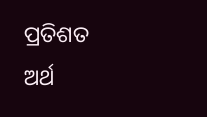ପ୍ରତିଶତ ଅର୍ଥ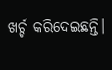ଖର୍ଚ୍ଚ କରିଦେଇଛନ୍ତି।